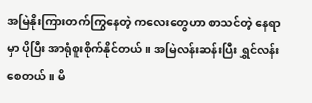အမြဲနိုးကြားတက်ကြွနေတဲ့ ကလေးတွေဟာ စာသင်တဲ့ နေရာမှာ ပိုပြီး အာရုံစူးစိုက်နိုင်တယ်။ အမြဲလန်းဆန်းပြီး ရွှင်လန်းစေတယ်။ မိ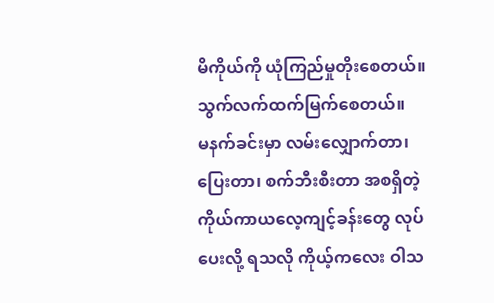မိကိုယ်ကို ယုံကြည်မှုတိုးစေတယ်။ သွက်လက်ထက်မြက်စေတယ်။
မနက်ခင်းမှာ လမ်းလျှောက်တာ၊ ပြေးတာ၊ စက်ဘီးစီးတာ အစရှိတဲ့ ကိုယ်ကာယလေ့ကျင့်ခန်းတွေ လုပ်ပေးလို့ ရသလို ကိုယ့်ကလေး ဝါသ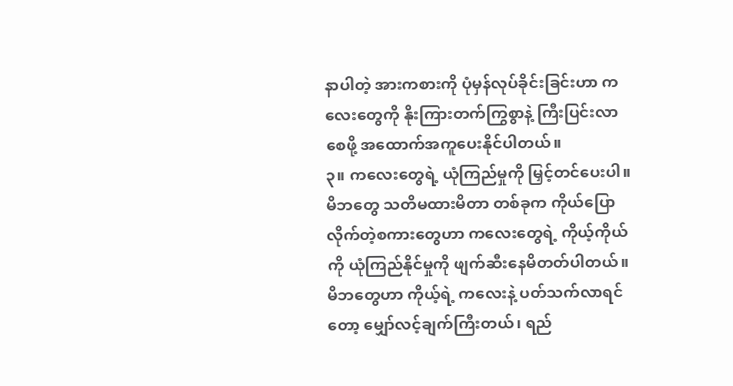နာပါတဲ့ အားကစားကို ပုံမှန်လုပ်ခိုင်းခြင်းဟာ ကလေးတွေကို နိုးကြားတက်ကြွစွာနဲ့ ကြီးပြင်းလာစေဖို့ အထောက်အကူပေးနိုင်ပါတယ်။
၃။ ကလေးတွေရဲ့ ယုံကြည်မှုကို မြှင့်တင်ပေးပါ။
မိဘတွေ သတိမထားမိတာ တစ်ခုက ကိုယ်ပြောလိုက်တဲ့စကားတွေဟာ ကလေးတွေရဲ့ ကိုယ့်ကိုယ်ကို ယုံကြည်နိုင်မှုကို ဖျက်ဆီးနေမိတတ်ပါတယ်။ မိဘတွေဟာ ကိုယ့်ရဲ့ ကလေးနဲ့ ပတ်သက်လာရင်တော့ မျှော်လင့်ချက်ကြီးတယ်၊ ရည်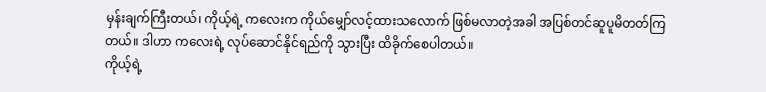မှန်းချက်ကြီးတယ်၊ ကိုယ့်ရဲ့ ကလေးက ကိုယ်မျှော်လင့်ထားသလောက် ဖြစ်မလာတဲ့အခါ အပြစ်တင်ဆူပူမိတတ်ကြတယ်။ ဒါဟာ ကလေးရဲ့ လုပ်ဆောင်နိုင်ရည်ကို သွားပြီး ထိခိုက်စေပါတယ်။
ကိုယ့်ရဲ့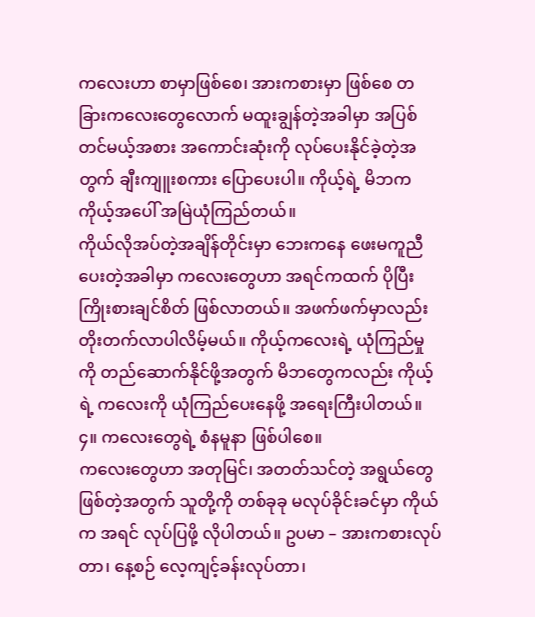ကလေးဟာ စာမှာဖြစ်စေ၊ အားကစားမှာ ဖြစ်စေ တခြားကလေးတွေလောက် မထူးချွန်တဲ့အခါမှာ အပြစ်တင်မယ့်အစား အကောင်းဆုံးကို လုပ်ပေးနိုင်ခဲ့တဲ့အတွက် ချီးကျူးစကား ပြောပေးပါ။ ကိုယ့်ရဲ့ မိဘက ကိုယ့်အပေါ် အမြဲယုံကြည်တယ်။
ကိုယ်လိုအပ်တဲ့အချိန်တိုင်းမှာ ဘေးကနေ ဖေးမကူညီပေးတဲ့အခါမှာ ကလေးတွေဟာ အရင်ကထက် ပိုပြီး ကြိုးစားချင်စိတ် ဖြစ်လာတယ်။ အဖက်ဖက်မှာလည်း တိုးတက်လာပါလိမ့်မယ်။ ကိုယ့်ကလေးရဲ့ ယုံကြည်မှုကို တည်ဆောက်နိုင်ဖို့အတွက် မိဘတွေကလည်း ကိုယ့်ရဲ့ ကလေးကို ယုံကြည်ပေးနေဖို့ အရေးကြီးပါတယ်။
၄။ ကလေးတွေရဲ့ စံနမူနာ ဖြစ်ပါစေ။
ကလေးတွေဟာ အတုမြင်၊ အတတ်သင်တဲ့ အရွယ်တွေ ဖြစ်တဲ့အတွက် သူတို့ကို တစ်ခုခု မလုပ်ခိုင်းခင်မှာ ကိုယ်က အရင် လုပ်ပြဖို့ လိုပါတယ်။ ဥပမာ – အားကစားလုပ်တာ၊ နေ့စဉ် လေ့ကျင့်ခန်းလုပ်တာ၊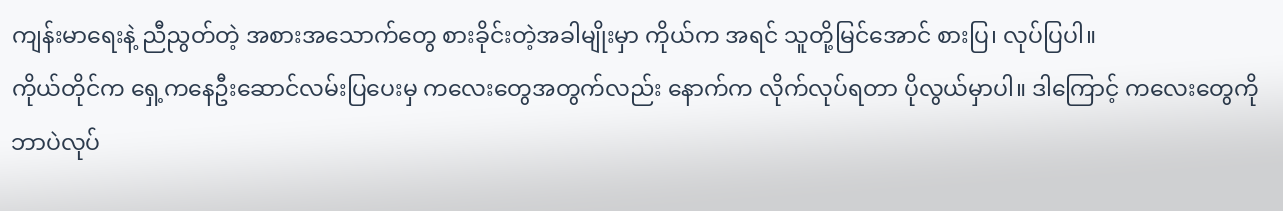ကျန်းမာရေးနဲ့ ညီညွတ်တဲ့ အစားအသောက်တွေ စားခိုင်းတဲ့အခါမျိုးမှာ ကိုယ်က အရင် သူတို့မြင်အောင် စားပြ၊ လုပ်ပြပါ။
ကိုယ်တိုင်က ရှေ့ကနေဦးဆောင်လမ်းပြပေးမှ ကလေးတွေအတွက်လည်း နောက်က လိုက်လုပ်ရတာ ပိုလွယ်မှာပါ။ ဒါကြောင့် ကလေးတွေကို ဘာပဲလုပ်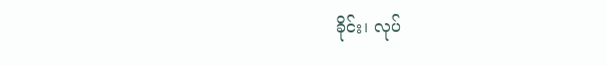ခိုင်း၊ လုပ်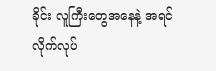ခိုင်း လူကြီးတွေအနေနဲ့ အရင်လိုက်လုပ်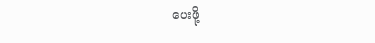ပေးဖို့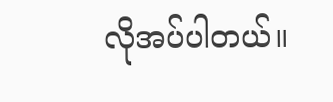လိုအပ်ပါတယ်။